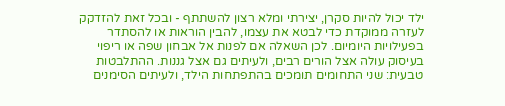ילד יכול להיות סקרן, יצירתי ומלא רצון להשתתף - ובכל זאת להזדקק לעזרה ממוקדת כדי לבטא את עצמו, להבין הוראות או להסתדר בפעילויות היומיום. לכן השאלה אם לפנות אל אבחון שפה או ריפוי בעיסוק עולה אצל הורים רבים, ולעיתים גם אצל גננות. ההתלבטות טבעית: שני התחומים תומכים בהתפתחות הילד, ולעיתים הסימנים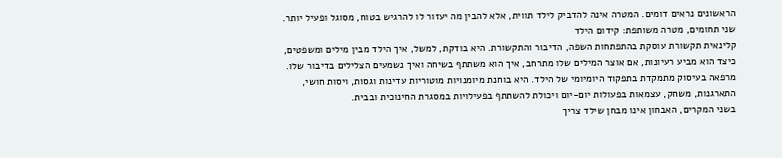הראשונים נראים דומים. המטרה אינה להדביק לילד תווית, אלא להבין מה יעזור לו להרגיש בטוח, מסוגל ופעיל יותר.
שני תחומים, מטרה משותפת: קידום הילד
קלינאית תקשורת עוסקת בהתפתחות השפה, הדיבור והתקשורת. היא בודקת, למשל, איך הילד מבין מילים ומשפטים, כיצד הוא מביע רעיונות, אם אוצר המילים שלו מתרחב, איך הוא משתתף בשיחה ואיך נשמעים הצלילים בדיבור שלו.
מרפאה בעיסוק מתמקדת בתפקוד היומיומי של הילד. היא בוחנת מיומנויות מוטוריות עדינות וגסות, ויסות חושי, התארגנות, משחק, עצמאות בפעולות יום-יום ויכולת להשתתף בפעילויות במסגרת החינוכית ובבית.
בשני המקרים, האבחון אינו מבחן שילד צריך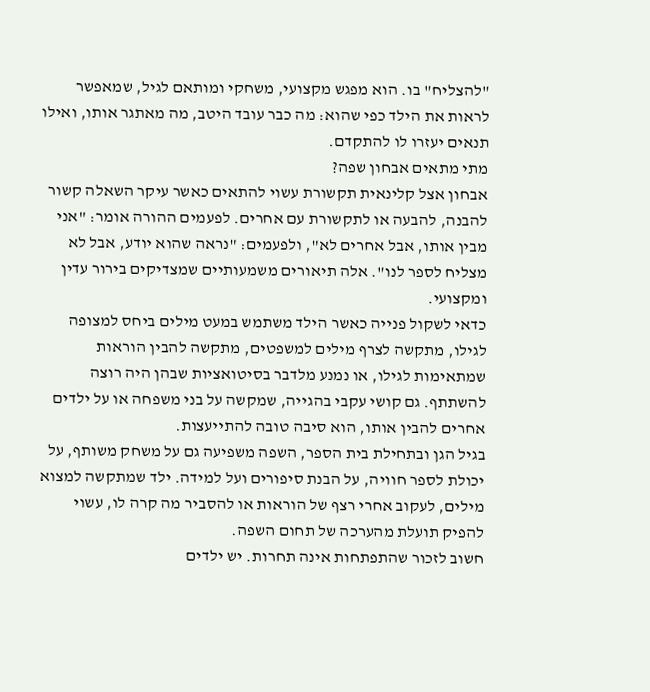"להצליח" בו. הוא מפגש מקצועי, משחקי ומותאם לגיל, שמאפשר לראות את הילד כפי שהוא: מה כבר עובד היטב, מה מאתגר אותו, ואילו תנאים יעזרו לו להתקדם.
מתי מתאים אבחון שפה?
אבחון אצל קלינאית תקשורת עשוי להתאים כאשר עיקר השאלה קשור להבנה, להבעה או לתקשורת עם אחרים. לפעמים ההורה אומר: "אני מבין אותו, אבל אחרים לא", ולפעמים: "נראה שהוא יודע, אבל לא מצליח לספר לנו". אלה תיאורים משמעותיים שמצדיקים בירור עדין ומקצועי.
כדאי לשקול פנייה כאשר הילד משתמש במעט מילים ביחס למצופה לגילו, מתקשה לצרף מילים למשפטים, מתקשה להבין הוראות שמתאימות לגילו, או נמנע מלדבר בסיטואציות שבהן היה רוצה להשתתף. גם קושי עקבי בהגייה, שמקשה על בני משפחה או על ילדים אחרים להבין אותו, הוא סיבה טובה להתייעצות.
בגיל הגן ובתחילת בית הספר, השפה משפיעה גם על משחק משותף, על יכולת לספר חוויה, על הבנת סיפורים ועל למידה. ילד שמתקשה למצוא מילים, לעקוב אחרי רצף של הוראות או להסביר מה קרה לו, עשוי להפיק תועלת מהערכה של תחום השפה.
חשוב לזכור שהתפתחות אינה תחרות. יש ילדים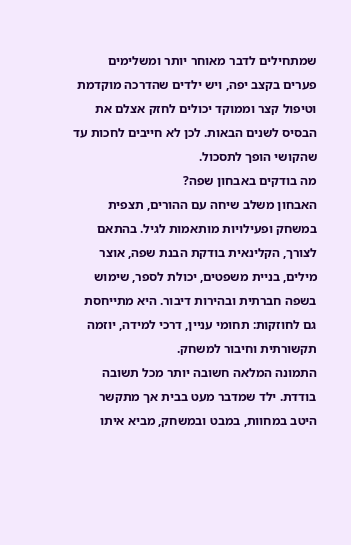שמתחילים לדבר מאוחר יותר ומשלימים פערים בקצב יפה, ויש ילדים שהדרכה מוקדמת וטיפול קצר וממוקד יכולים לחזק אצלם את הבסיס לשנים הבאות. לכן לא חייבים לחכות עד שהקושי הופך לתסכול.
מה בודקים באבחון שפה?
האבחון משלב שיחה עם ההורים, תצפית במשחק ופעילויות מותאמות לגיל. בהתאם לצורך, הקלינאית בודקת הבנת שפה, אוצר מילים, בניית משפטים, יכולת לספר, שימוש בשפה חברתית ובהירות דיבור. היא מתייחסת גם לחוזקות: תחומי עניין, דרכי למידה, יוזמה תקשורתית וחיבור למשחק.
התמונה המלאה חשובה יותר מכל תשובה בודדת. ילד שמדבר מעט בבית אך מתקשר היטב במחוות, במבט ובמשחק, מביא איתו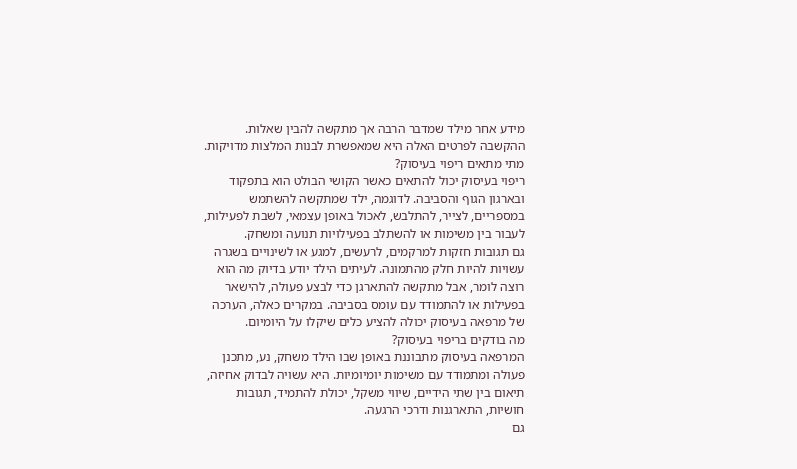מידע אחר מילד שמדבר הרבה אך מתקשה להבין שאלות. ההקשבה לפרטים האלה היא שמאפשרת לבנות המלצות מדויקות.
מתי מתאים ריפוי בעיסוק?
ריפוי בעיסוק יכול להתאים כאשר הקושי הבולט הוא בתפקוד ובארגון הגוף והסביבה. לדוגמה, ילד שמתקשה להשתמש במספריים, לצייר, להתלבש, לאכול באופן עצמאי, לשבת לפעילות, לעבור בין משימות או להשתלב בפעילויות תנועה ומשחק.
גם תגובות חזקות למרקמים, לרעשים, למגע או לשינויים בשגרה עשויות להיות חלק מהתמונה. לעיתים הילד יודע בדיוק מה הוא רוצה לומר, אבל מתקשה להתארגן כדי לבצע פעולה, להישאר בפעילות או להתמודד עם עומס בסביבה. במקרים כאלה, הערכה של מרפאה בעיסוק יכולה להציע כלים שיקלו על היומיום.
מה בודקים בריפוי בעיסוק?
המרפאה בעיסוק מתבוננת באופן שבו הילד משחק, נע, מתכנן פעולה ומתמודד עם משימות יומיומיות. היא עשויה לבדוק אחיזה, תיאום בין שתי הידיים, שיווי משקל, יכולת להתמיד, תגובות חושיות, התארגנות ודרכי הרגעה.
גם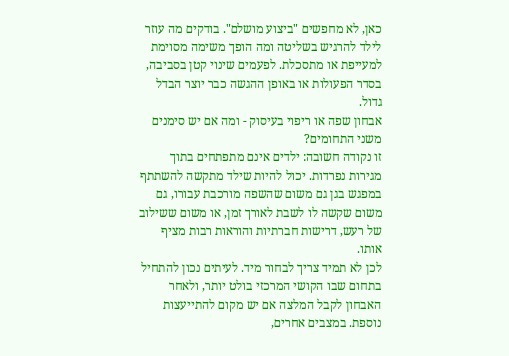כאן, לא מחפשים "ביצוע מושלם". בודקים מה עוזר לילד להרגיש בשליטה ומה הופך משימה מסוימת למעייפת או מתסכלת. לפעמים שינוי קטן בסביבה, בסדר הפעולות או באופן ההגשה כבר יוצר הבדל גדול.
אבחון שפה או ריפוי בעיסוק - ומה אם יש סימנים משני התחומים?
זו נקודה חשובה: ילדים אינם מתפתחים בתוך מגירות נפרדות. יכול להיות שילד מתקשה להשתתף במפגש בגן גם משום שהשפה מורכבת עבורו, גם משום שקשה לו לשבת לאורך זמן, או משום ששילוב של רעש, דרישות חברתיות והוראות רבות מציף אותו.
לכן לא תמיד צריך לבחור מיד. לעיתים נכון להתחיל בתחום שבו הקושי המרכזי בולט יותר, ולאחר האבחון לקבל המלצה אם יש מקום להתייעצות נוספת. במצבים אחרים,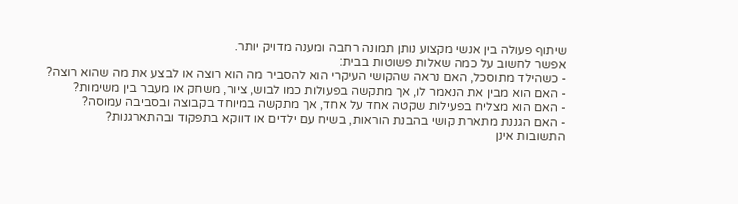שיתוף פעולה בין אנשי מקצוע נותן תמונה רחבה ומענה מדויק יותר.
אפשר לחשוב על כמה שאלות פשוטות בבית:
- כשהילד מתוסכל, האם נראה שהקושי העיקרי הוא להסביר מה הוא רוצה או לבצע את מה שהוא רוצה?
- האם הוא מבין את הנאמר לו, אך מתקשה בפעולות כמו לבוש, ציור, משחק או מעבר בין משימות?
- האם הוא מצליח בפעילות שקטה אחד על אחד, אך מתקשה במיוחד בקבוצה ובסביבה עמוסה?
- האם הגננת מתארת קושי בהבנת הוראות, בשיח עם ילדים או דווקא בתפקוד ובהתארגנות?
התשובות אינן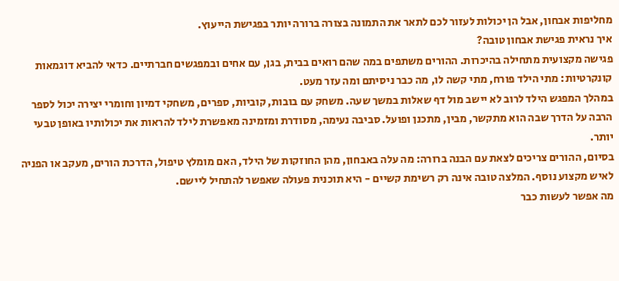מחליפות אבחון, אבל הן יכולות לעזור לכם לתאר את התמונה בצורה ברורה יותר בפגישת הייעוץ.
איך נראית פגישת אבחון טובה?
פגישה מקצועית מתחילה בהיכרות. ההורים משתפים במה שהם רואים בבית, בגן, עם אחים ובמפגשים חברתיים. כדאי להביא דוגמאות קונקרטיות: מתי הילד פורח, מתי קשה לו, מה כבר ניסיתם ומה עזר מעט.
במהלך המפגש הילד לרוב לא יישב מול דף שאלות במשך שעה. משחק עם בובות, קוביות, ספרים, משחקי דמיון וחומרי יצירה יכול לספר הרבה על הדרך שבה הוא מתקשר, מבין, מתכנן ופועל. סביבה נעימה, מסודרת ומזמינה מאפשרת לילד להראות את יכולותיו באופן טבעי יותר.
בסיום, ההורים צריכים לצאת עם הבנה ברורה: מה עלה באבחון, מהן החוזקות של הילד, האם מומלץ טיפול, הדרכת הורים, מעקב או הפניה לאיש מקצוע נוסף. המלצה טובה אינה רק רשימת קשיים - היא תוכנית פעולה שאפשר להתחיל ליישם.
מה אפשר לעשות כבר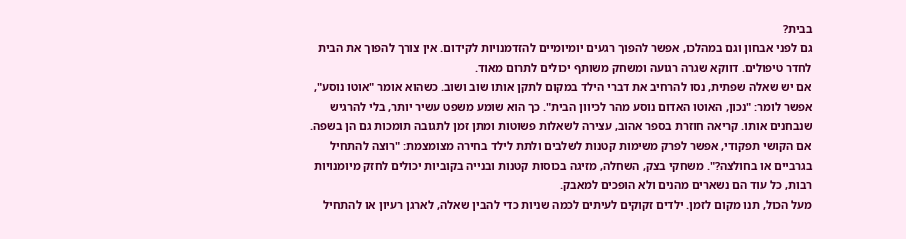בבית?
גם לפני אבחון וגם במהלכו, אפשר להפוך רגעים יומיומיים להזדמנויות לקידום. אין צורך להפוך את הבית לחדר טיפולים. דווקא שגרה רגועה ומשחק משותף יכולים לתרום מאוד.
אם יש שאלה שפתית, נסו להרחיב את דברי הילד במקום לתקן אותו שוב ושוב. כשהוא אומר "אוטו נוסע", אפשר לומר: "נכון, האוטו האדום נוסע מהר לכיוון הבית". כך הוא שומע משפט עשיר יותר, בלי להרגיש שנבחנים אותו. קריאה חוזרת בספר אהוב, עצירה לשאלות פשוטות ומתן זמן לתגובה תומכות גם הן בשפה.
אם הקושי תפקודי, אפשר לפרק משימות קטנות לשלבים ולתת לילד בחירה מצומצמת: "רוצה להתחיל בגרביים או בחולצה?". משחקי בצק, השחלה, מזיגה בכוסות קטנות ובנייה בקוביות יכולים לחזק מיומנויות רבות, כל עוד הם נשארים מהנים ולא הופכים למאבק.
מעל הכול, תנו מקום לזמן. ילדים זקוקים לעיתים לכמה שניות כדי להבין שאלה, לארגן רעיון או להתחיל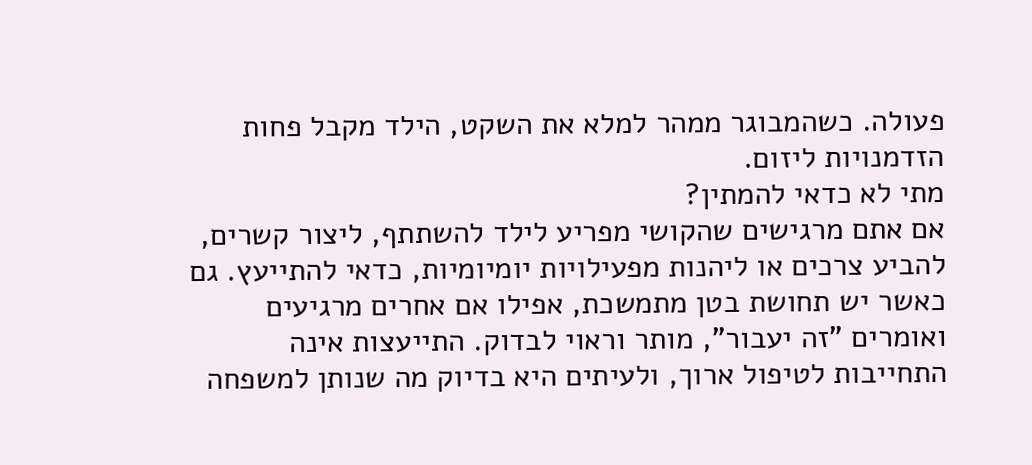פעולה. כשהמבוגר ממהר למלא את השקט, הילד מקבל פחות הזדמנויות ליזום.
מתי לא כדאי להמתין?
אם אתם מרגישים שהקושי מפריע לילד להשתתף, ליצור קשרים, להביע צרכים או ליהנות מפעילויות יומיומיות, כדאי להתייעץ. גם כאשר יש תחושת בטן מתמשכת, אפילו אם אחרים מרגיעים ואומרים "זה יעבור", מותר וראוי לבדוק. התייעצות אינה התחייבות לטיפול ארוך, ולעיתים היא בדיוק מה שנותן למשפחה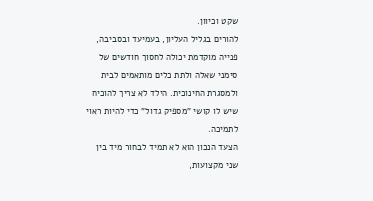שקט וכיוון.
להורים בגליל העליון, בעמיעד ובסביבה, פנייה מוקדמת יכולה לחסוך חודשים של סימני שאלה ולתת כלים מותאמים לבית ולמסגרת החינוכית. הילד לא צריך להוכיח שיש לו קושי "מספיק גדול" כדי להיות ראוי לתמיכה.
הצעד הנכון הוא לא תמיד לבחור מיד בין שני מקצועות,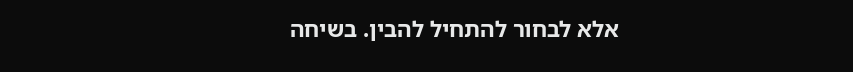אלא לבחור להתחיל להבין. בשיחה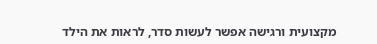מקצועית ורגישה אפשר לעשות סדר, לראות את הילד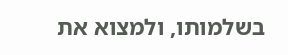בשלמותו, ולמצוא את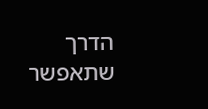הדרך שתאפשר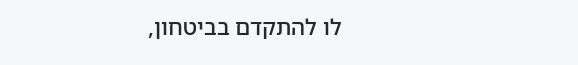לו להתקדם בביטחון,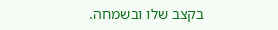בקצב שלו ובשמחה.